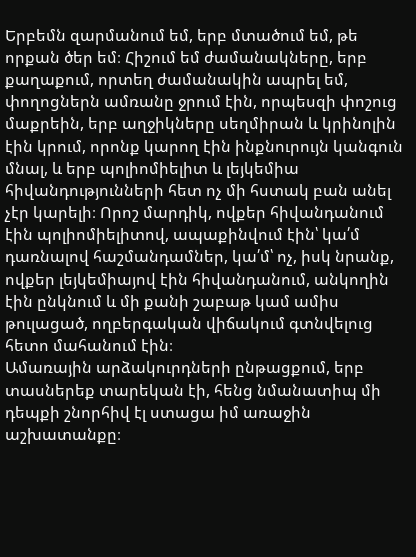Երբեմն զարմանում եմ, երբ մտածում եմ, թե որքան ծեր եմ։ Հիշում եմ ժամանակները, երբ քաղաքում, որտեղ ժամանակին ապրել եմ, փողոցներն ամռանը ջրում էին, որպեսզի փոշուց մաքրեին, երբ աղջիկները սեղմիրան և կրինոլին էին կրում, որոնք կարող էին ինքնուրույն կանգուն մնալ, և երբ պոլիոմիելիտ և լեյկեմիա հիվանդությունների հետ ոչ մի հստակ բան անել չէր կարելի։ Որոշ մարդիկ, ովքեր հիվանդանում էին պոլիոմիելիտով, ապաքինվում էին՝ կա՛մ դառնալով հաշմանդամներ, կա՛մ՝ ոչ, իսկ նրանք, ովքեր լեյկեմիայով էին հիվանդանում, անկողին էին ընկնում և մի քանի շաբաթ կամ ամիս թուլացած, ողբերգական վիճակում գտնվելուց հետո մահանում էին։
Ամառային արձակուրդների ընթացքում, երբ տասներեք տարեկան էի, հենց նմանատիպ մի դեպքի շնորհիվ էլ ստացա իմ առաջին աշխատանքը։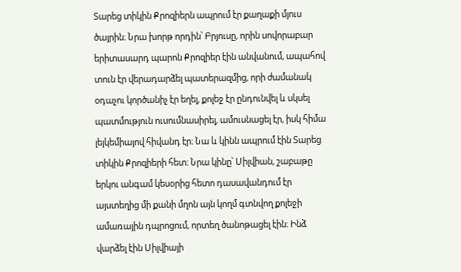Տարեց տիկին Քրոզիերն ապրում էր քաղաքի մյուս ծայրին։ Նրա խորթ որդին՝ Բրյուսը, որին սովորաբար երիտասարդ պարոն Քրոզիեր էին անվանում, ապահով տուն էր վերադարձել պատերազմից, որի ժամանակ օդաչու կործանիչ էր եղել, քոլեջ էր ընդունվել և սկսել պատմություն ուսումնասիրել, ամուսնացել էր, իսկ հիմա լեյկեմիայով հիվանդ էր։ Նա և կինն ապրում էին Տարեց տիկին Քրոզիերի հետ։ Նրա կինը՝ Սիլվիան, շաբաթը երկու անգամ կեսօրից հետո դասավանդում էր այստեղից մի քանի մղոն այն կողմ գտնվող քոլեջի ամառային դպրոցում, որտեղ ծանոթացել էին։ Ինձ վարձել էին Սիլվիայի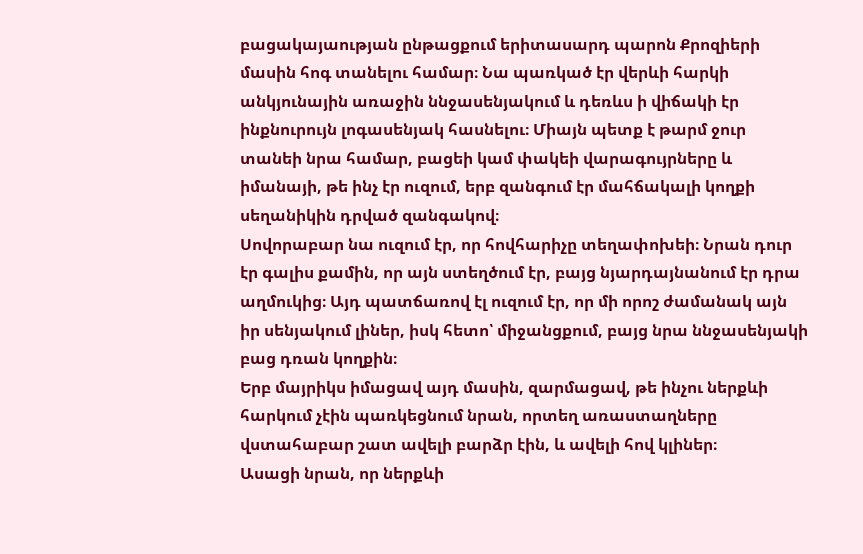բացակայաության ընթացքում երիտասարդ պարոն Քրոզիերի մասին հոգ տանելու համար։ Նա պառկած էր վերևի հարկի անկյունային առաջին ննջասենյակում և դեռևս ի վիճակի էր ինքնուրույն լոգասենյակ հասնելու։ Միայն պետք է թարմ ջուր տանեի նրա համար, բացեի կամ փակեի վարագույրները և իմանայի, թե ինչ էր ուզում, երբ զանգում էր մահճակալի կողքի սեղանիկին դրված զանգակով։
Սովորաբար նա ուզում էր, որ հովհարիչը տեղափոխեի։ Նրան դուր էր գալիս քամին, որ այն ստեղծում էր, բայց նյարդայնանում էր դրա աղմուկից։ Այդ պատճառով էլ ուզում էր, որ մի որոշ ժամանակ այն իր սենյակում լիներ, իսկ հետո՝ միջանցքում, բայց նրա ննջասենյակի բաց դռան կողքին։
Երբ մայրիկս իմացավ այդ մասին, զարմացավ, թե ինչու ներքևի հարկում չէին պառկեցնում նրան, որտեղ առաստաղները վստահաբար շատ ավելի բարձր էին, և ավելի հով կլիներ։
Ասացի նրան, որ ներքևի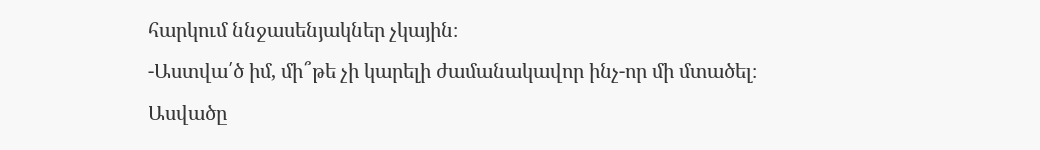հարկում ննջասենյակներ չկային։
-Աստվա՛ծ իմ, մի՞թե չի կարելի ժամանակավոր ինչ-որ մի մտածել։
Ասվածը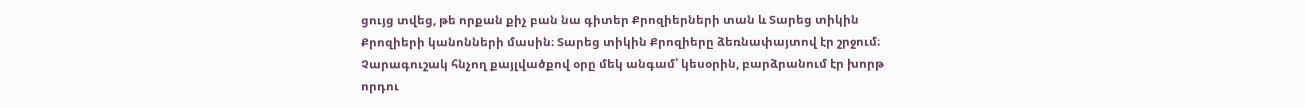ցույց տվեց, թե որքան քիչ բան նա գիտեր Քրոզիերների տան և Տարեց տիկին Քրոզիերի կանոնների մասին։ Տարեց տիկին Քրոզիերը ձեռնափայտով էր շրջում։ Չարագուշակ հնչող քայլվածքով օրը մեկ անգամ՝ կեսօրին, բարձրանում էր խորթ որդու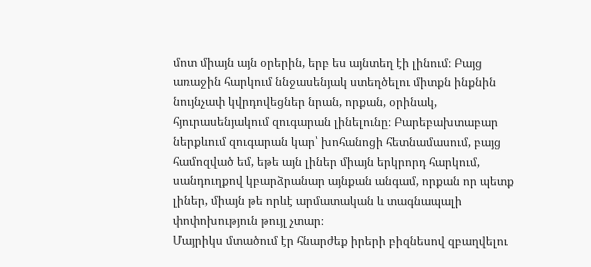մոտ միայն այն օրերին, երբ ես այնտեղ էի լինում։ Բայց առաջին հարկում ննջասենյակ ստեղծելու միտքն ինքնին նույնչափ կվրդովեցներ նրան, որքան, օրինակ, հյուրասենյակում զուգարան լինելունը։ Բարեբախտաբար ներքևում զուգարան կար՝ խոհանոցի հետնամասում, բայց համոզված եմ, եթե այն լիներ միայն երկրորդ հարկում, սանդուղքով կբարձրանար այնքան անգամ, որքան որ պետք լիներ, միայն թե որևէ արմատական և տագնապալի փոփոխություն թույլ չտար։
Մայրիկս մտածում էր հնարժեք իրերի բիզնեսով զբաղվելու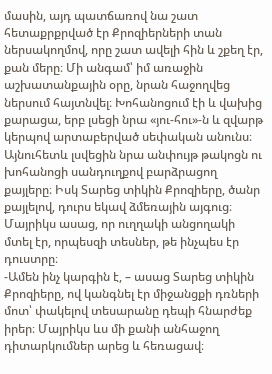մասին, այդ պատճառով նա շատ հետաքրքրված էր Քրոզիերների տան ներսակողմով, որը շատ ավելի հին և շքեղ էր, քան մերը։ Մի անգամ՝ իմ առաջին աշխատանքային օրը, նրան հաջողվեց ներսում հայտնվել։ Խոհանոցում էի և վախից քարացա, երբ լսեցի նրա «յու-հու»-ն և զվարթ կերպով արտաբերված սեփական անունս։ Այնուհետև լսվեցին նրա անփույթ թակոցն ու խոհանոցի սանդուղքով բարձրացող քայլերը։ Իսկ Տարեց տիկին Քրոզիերը, ծանր քայլելով, դուրս եկավ ձմեռային այգուց։
Մայրիկս ասաց, որ ուղղակի անցողակի մտել էր, որպեսզի տեսներ, թե ինչպես էր դուստրը։
-Ամեն ինչ կարգին է, – ասաց Տարեց տիկին Քրոզիերը, ով կանգնել էր միջանցքի դռների մոտ՝ փակելով տեսարանը դեպի հնարժեք իրեր։ Մայրիկս ևս մի քանի անհաջող դիտարկումներ արեց և հեռացավ։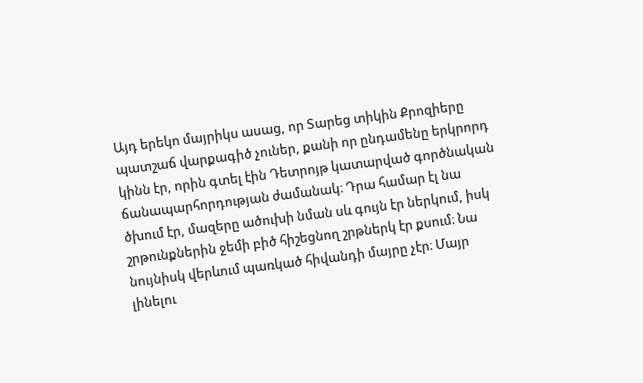Այդ երեկո մայրիկս ասաց, որ Տարեց տիկին Քրոզիերը պատշաճ վարքագիծ չուներ, քանի որ ընդամենը երկրորդ կինն էր, որին գտել էին Դետրոյթ կատարված գործնական ճանապարհորդության ժամանակ։ Դրա համար էլ նա ծխում էր, մազերը ածուխի նման սև գույն էր ներկում, իսկ շրթունքներին ջեմի բիծ հիշեցնող շրթներկ էր քսում։ Նա նույնիսկ վերևում պառկած հիվանդի մայրը չէր։ Մայր լինելու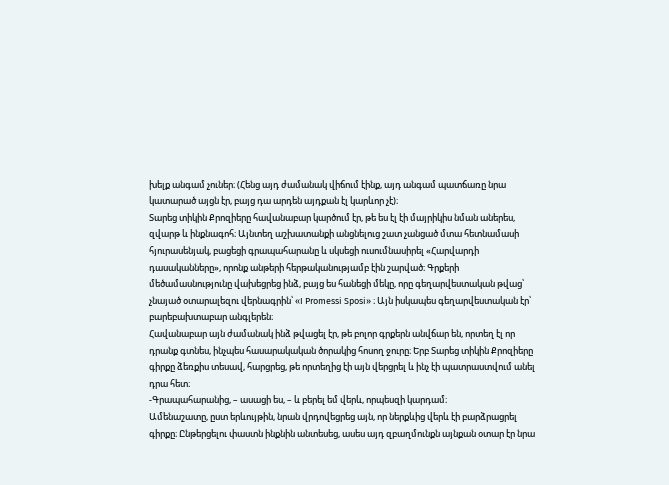խելք անգամ չուներ։ (Հենց այդ ժամանակ վիճում էինք, այդ անգամ պատճառը նրա կատարած այցն էր, բայց դա արդեն այդքան էլ կարևոր չէ)։
Տարեց տիկին Քրոզիերը հավանաբար կարծում էր, թե ես էլ էի մայրիկիս նման աներես, զվարթ և ինքնագոհ։ Այնտեղ աշխատանքի անցնելուց շատ չանցած մտա հետնամասի հյուրասենյակ, բացեցի գրապահարանը և սկսեցի ուսումնասիրել «Հարվարդի դասականները», որոնք անթերի հերթականությամբ էին շարված։ Գրքերի մեծամասնությունը վախեցրեց ինձ, բայց ես հանեցի մեկը, որը գեղարվեստական թվաց՝ չնայած օտարալեզու վերնագրին՝ «I Promessi Sposi» ։ Այն իսկապես գեղարվեստական էր՝ բարեբախտաբար անգլերեն։
Հավանաբար այն ժամանակ ինձ թվացել էր, թե բոլոր գրքերն անվճար են, որտեղ էլ որ դրանք գտնես, ինչպես հասարակական ծորակից հոսող ջուրը։ Երբ Տարեց տիկին Քրոզիերը գիրքը ձեռքիս տեսավ, հարցրեց, թե որտեղից էի այն վերցրել և ինչ էի պատրաստվում անել դրա հետ։
-Գրապահարանից, – ասացի ես, – և բերել եմ վերև, որպեսզի կարդամ։
Ամենաշատը, ըստ երևույթին, նրան վրդովեցրեց այն, որ ներքևից վերև էի բարձրացրել գիրքը։ Ընթերցելու փաստն ինքնին անտեսեց, ասես այդ զբաղմունքն այնքան օտար էր նրա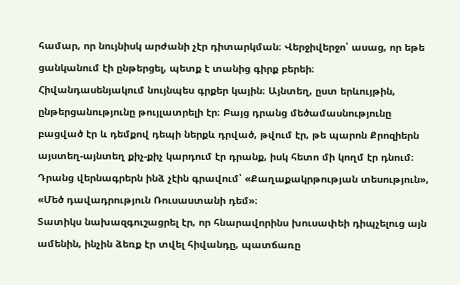համար, որ նույնիսկ արժանի չէր դիտարկման։ Վերջիվերջո՝ ասաց, որ եթե ցանկանում էի ընթերցել, պետք է տանից գիրք բերեի։
Հիվանդասենյակում նույնպես գրքեր կային։ Այնտեղ, ըստ երևույթին, ընթերցանությունը թույլատրելի էր։ Բայց դրանց մեծամասնությունը բացված էր և դեմքով դեպի ներքև դրված, թվում էր, թե պարոն Քրոզիերն այստեղ-այնտեղ քիչ-քիչ կարդում էր դրանք, իսկ հետո մի կողմ էր դնում։ Դրանց վերնագրերն ինձ չէին գրավում՝ «Քաղաքակրթության տեսություն», «Մեծ դավադրություն Ռուսաստանի դեմ»։
Տատիկս նախազգուշացրել էր, որ հնարավորինս խուսափեի դիպչելուց այն ամենին, ինչին ձեռք էր տվել հիվանդը, պատճառը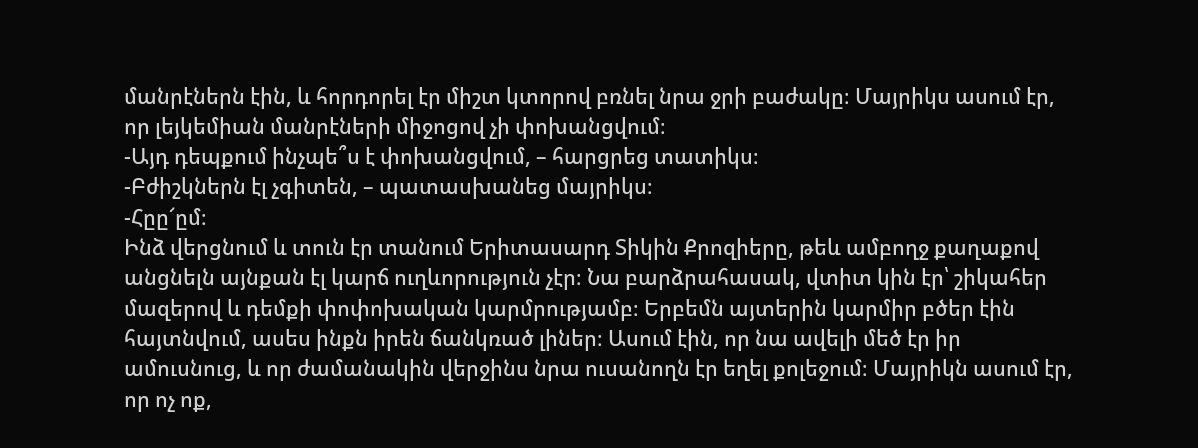մանրէներն էին, և հորդորել էր միշտ կտորով բռնել նրա ջրի բաժակը։ Մայրիկս ասում էր, որ լեյկեմիան մանրէների միջոցով չի փոխանցվում։
-Այդ դեպքում ինչպե՞ս է փոխանցվում, – հարցրեց տատիկս։
-Բժիշկներն էլ չգիտեն, – պատասխանեց մայրիկս։
-Հըը՜ըմ։
Ինձ վերցնում և տուն էր տանում Երիտասարդ Տիկին Քրոզիերը, թեև ամբողջ քաղաքով անցնելն այնքան էլ կարճ ուղևորություն չէր։ Նա բարձրահասակ, վտիտ կին էր՝ շիկահեր մազերով և դեմքի փոփոխական կարմրությամբ։ Երբեմն այտերին կարմիր բծեր էին հայտնվում, ասես ինքն իրեն ճանկռած լիներ։ Ասում էին, որ նա ավելի մեծ էր իր ամուսնուց, և որ ժամանակին վերջինս նրա ուսանողն էր եղել քոլեջում։ Մայրիկն ասում էր, որ ոչ ոք,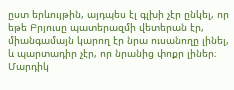ըստ երևույթին, այդպես էլ գլխի չէր ընկել, որ եթե Բրյուսը պատերազմի վետերան էր, միանգամայն կարող էր նրա ուսանողը լինել, և պարտադիր չէր, որ նրանից փոքր լիներ։ Մարդիկ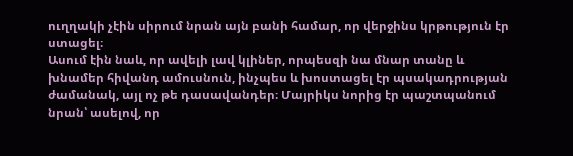ուղղակի չէին սիրում նրան այն բանի համար, որ վերջինս կրթություն էր ստացել։
Ասում էին նաև, որ ավելի լավ կլիներ, որպեսզի նա մնար տանը և խնամեր հիվանդ ամուսնուն, ինչպես և խոստացել էր պսակադրության ժամանակ, այլ ոչ թե դասավանդեր։ Մայրիկս նորից էր պաշտպանում նրան՝ ասելով, որ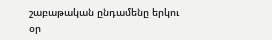շաբաթական ընդամենը երկու օր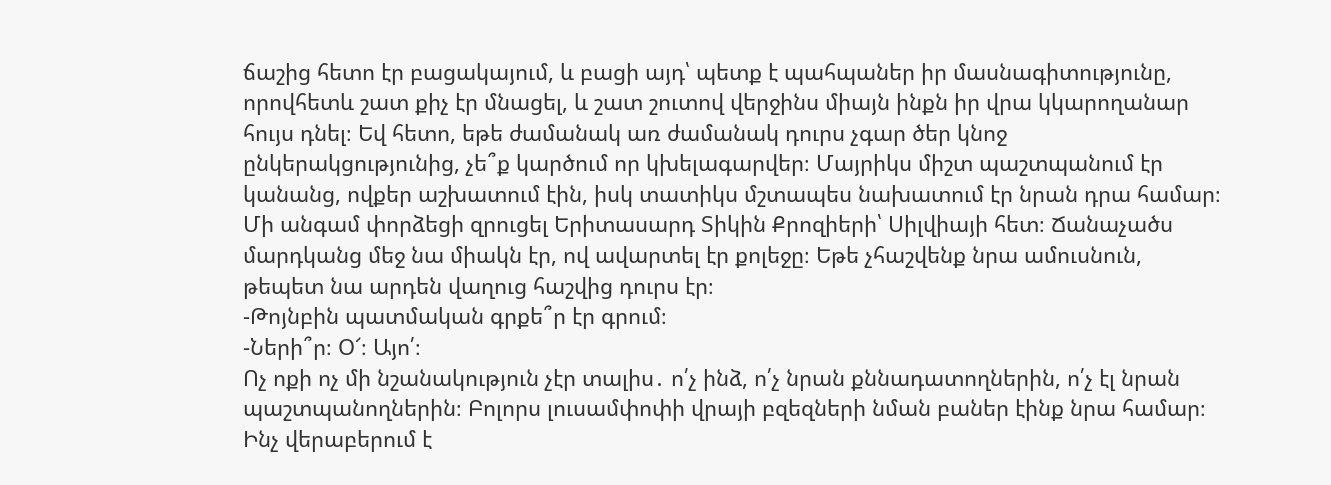ճաշից հետո էր բացակայում, և բացի այդ՝ պետք է պահպաներ իր մասնագիտությունը, որովհետև շատ քիչ էր մնացել, և շատ շուտով վերջինս միայն ինքն իր վրա կկարողանար հույս դնել։ Եվ հետո, եթե ժամանակ առ ժամանակ դուրս չգար ծեր կնոջ ընկերակցությունից, չե՞ք կարծում որ կխելագարվեր։ Մայրիկս միշտ պաշտպանում էր կանանց, ովքեր աշխատում էին, իսկ տատիկս մշտապես նախատում էր նրան դրա համար։
Մի անգամ փորձեցի զրուցել Երիտասարդ Տիկին Քրոզիերի՝ Սիլվիայի հետ։ Ճանաչածս մարդկանց մեջ նա միակն էր, ով ավարտել էր քոլեջը։ Եթե չհաշվենք նրա ամուսնուն, թեպետ նա արդեն վաղուց հաշվից դուրս էր։
-Թոյնբին պատմական գրքե՞ր էր գրում։
-Ների՞ր։ Օ՜։ Այո՛։
Ոչ ոքի ոչ մի նշանակություն չէր տալիս․ ո՛չ ինձ, ո՛չ նրան քննադատողներին, ո՛չ էլ նրան պաշտպանողներին։ Բոլորս լուսամփոփի վրայի բզեզների նման բաներ էինք նրա համար։
Ինչ վերաբերում է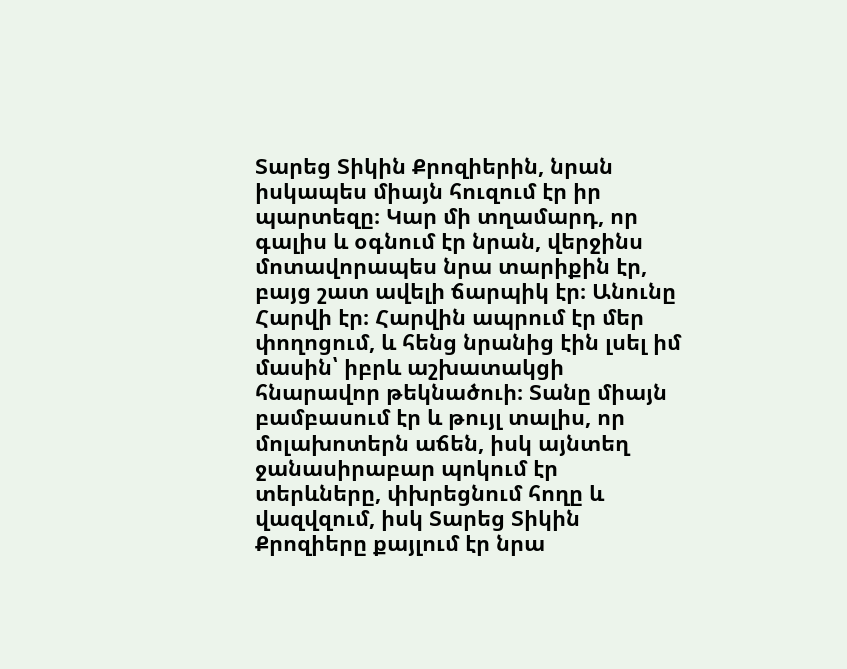Տարեց Տիկին Քրոզիերին, նրան իսկապես միայն հուզում էր իր պարտեզը։ Կար մի տղամարդ, որ գալիս և օգնում էր նրան, վերջինս մոտավորապես նրա տարիքին էր, բայց շատ ավելի ճարպիկ էր։ Անունը Հարվի էր։ Հարվին ապրում էր մեր փողոցում, և հենց նրանից էին լսել իմ մասին՝ իբրև աշխատակցի հնարավոր թեկնածուի։ Տանը միայն բամբասում էր և թույլ տալիս, որ մոլախոտերն աճեն, իսկ այնտեղ ջանասիրաբար պոկում էր տերևները, փխրեցնում հողը և վազվզում, իսկ Տարեց Տիկին Քրոզիերը քայլում էր նրա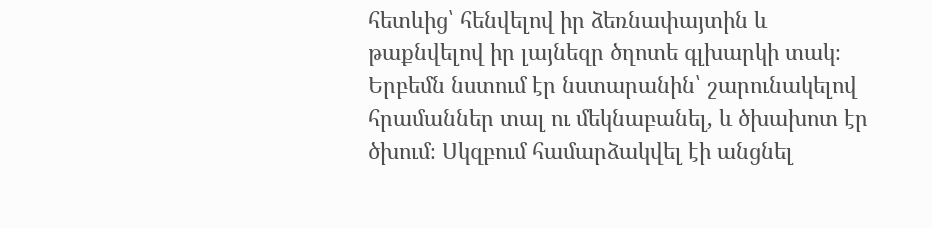հետևից՝ հենվելով իր ձեռնափայտին և թաքնվելով իր լայնեզր ծղոտե գլխարկի տակ։ Երբեմն նստում էր նստարանին՝ շարունակելով հրամաններ տալ ու մեկնաբանել, և ծխախոտ էր ծխում։ Սկզբում համարձակվել էի անցնել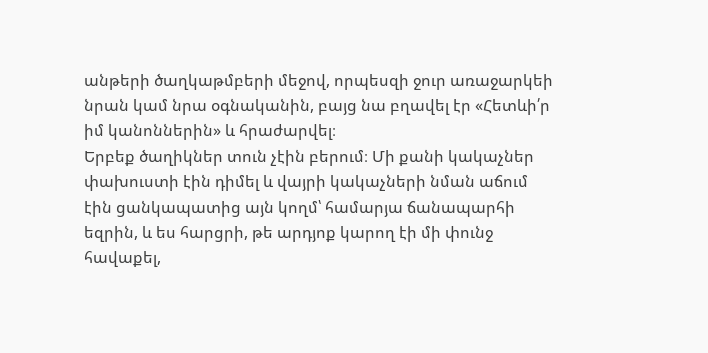անթերի ծաղկաթմբերի մեջով, որպեսզի ջուր առաջարկեի նրան կամ նրա օգնականին, բայց նա բղավել էր «Հետևի՛ր իմ կանոններին» և հրաժարվել։
Երբեք ծաղիկներ տուն չէին բերում։ Մի քանի կակաչներ փախուստի էին դիմել և վայրի կակաչների նման աճում էին ցանկապատից այն կողմ՝ համարյա ճանապարհի եզրին, և ես հարցրի, թե արդյոք կարող էի մի փունջ հավաքել,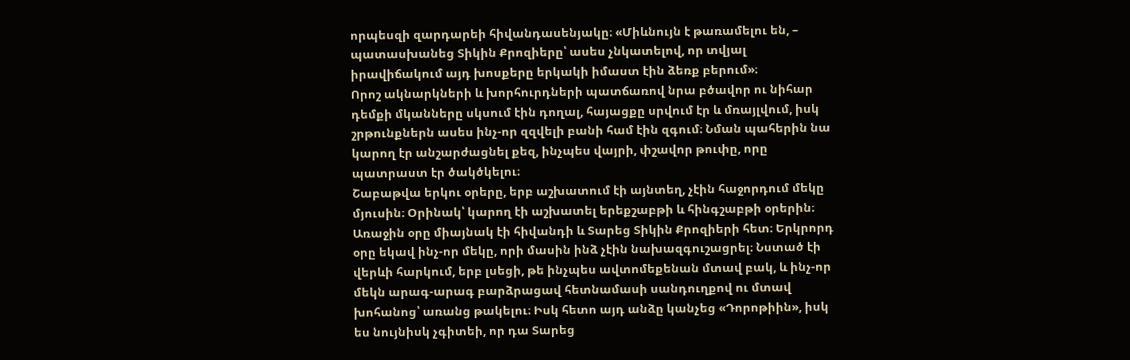որպեսզի զարդարեի հիվանդասենյակը։ «Միևնույն է թառամելու են, – պատասխանեց Տիկին Քրոզիերը՝ ասես չնկատելով, որ տվյալ իրավիճակում այդ խոսքերը երկակի իմաստ էին ձեռք բերում»։
Որոշ ակնարկների և խորհուրդների պատճառով նրա բծավոր ու նիհար դեմքի մկանները սկսում էին դողալ, հայացքը սրվում էր և մռայլվում, իսկ շրթունքներն ասես ինչ-որ զզվելի բանի համ էին զգում։ Նման պահերին նա կարող էր անշարժացնել քեզ, ինչպես վայրի, փշավոր թուփը, որը պատրաստ էր ծակծկելու։
Շաբաթվա երկու օրերը, երբ աշխատում էի այնտեղ, չէին հաջորդում մեկը մյուսին։ Օրինակ՝ կարող էի աշխատել երեքշաբթի և հինգշաբթի օրերին։ Առաջին օրը միայնակ էի հիվանդի և Տարեց Տիկին Քրոզիերի հետ։ Երկրորդ օրը եկավ ինչ-որ մեկը, որի մասին ինձ չէին նախազգուշացրել։ Նստած էի վերևի հարկում, երբ լսեցի, թե ինչպես ավտոմեքենան մտավ բակ, և ինչ-որ մեկն արագ-արագ բարձրացավ հետնամասի սանդուղքով ու մտավ խոհանոց՝ առանց թակելու։ Իսկ հետո այդ անձը կանչեց «Դորոթիին», իսկ ես նույնիսկ չգիտեի, որ դա Տարեց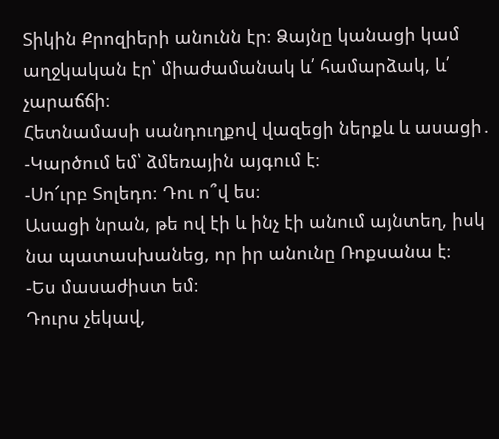Տիկին Քրոզիերի անունն էր։ Ձայնը կանացի կամ աղջկական էր՝ միաժամանակ և՛ համարձակ, և՛ չարաճճի։
Հետնամասի սանդուղքով վազեցի ներքև և ասացի․
-Կարծում եմ՝ ձմեռային այգում է։
-Սո՜ւրբ Տոլեդո։ Դու ո՞վ ես։
Ասացի նրան, թե ով էի և ինչ էի անում այնտեղ, իսկ նա պատասխանեց, որ իր անունը Ռոքսանա է։
-Ես մասաժիստ եմ։
Դուրս չեկավ,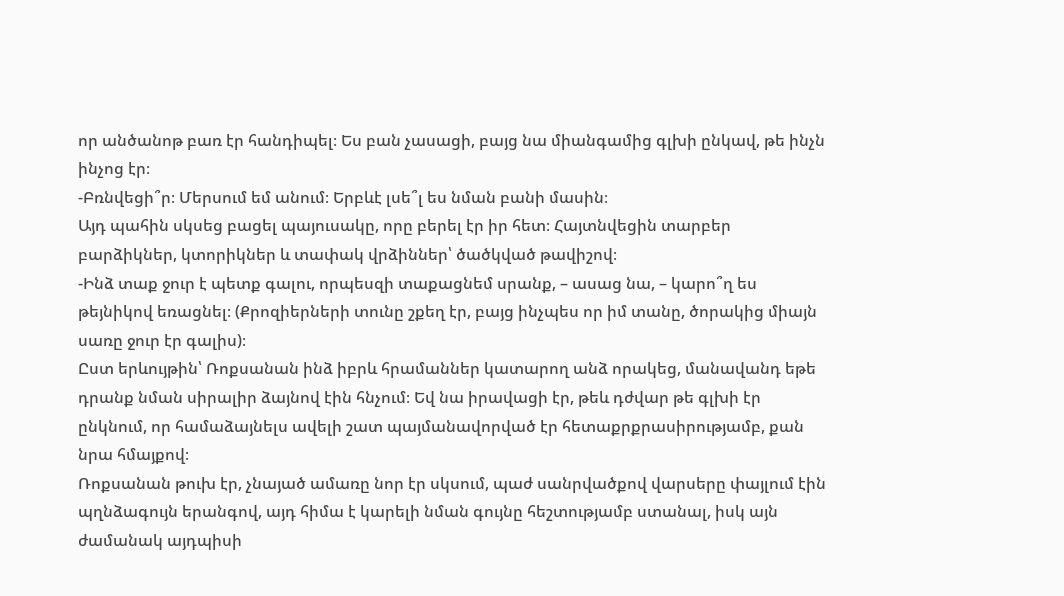որ անծանոթ բառ էր հանդիպել։ Ես բան չասացի, բայց նա միանգամից գլխի ընկավ, թե ինչն ինչոց էր։
-Բռնվեցի՞ր։ Մերսում եմ անում։ Երբևէ լսե՞լ ես նման բանի մասին։
Այդ պահին սկսեց բացել պայուսակը, որը բերել էր իր հետ։ Հայտնվեցին տարբեր բարձիկներ, կտորիկներ և տափակ վրձիններ՝ ծածկված թավիշով։
-Ինձ տաք ջուր է պետք գալու, որպեսզի տաքացնեմ սրանք, – ասաց նա, – կարո՞ղ ես թեյնիկով եռացնել։ (Քրոզիերների տունը շքեղ էր, բայց ինչպես որ իմ տանը, ծորակից միայն սառը ջուր էր գալիս)։
Ըստ երևույթին՝ Ռոքսանան ինձ իբրև հրամաններ կատարող անձ որակեց, մանավանդ եթե դրանք նման սիրալիր ձայնով էին հնչում։ Եվ նա իրավացի էր, թեև դժվար թե գլխի էր ընկնում, որ համաձայնելս ավելի շատ պայմանավորված էր հետաքրքրասիրությամբ, քան նրա հմայքով։
Ռոքսանան թուխ էր, չնայած ամառը նոր էր սկսում, պաժ սանրվածքով վարսերը փայլում էին պղնձագույն երանգով, այդ հիմա է կարելի նման գույնը հեշտությամբ ստանալ, իսկ այն ժամանակ այդպիսի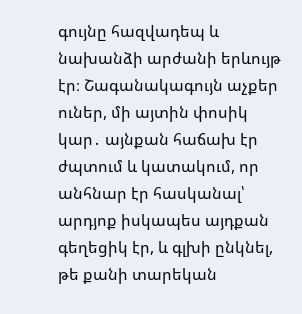գույնը հազվադեպ և նախանձի արժանի երևույթ էր։ Շագանակագույն աչքեր ուներ, մի այտին փոսիկ կար․ այնքան հաճախ էր ժպտում և կատակում, որ անհնար էր հասկանալ՝ արդյոք իսկապես այդքան գեղեցիկ էր, և գլխի ընկնել, թե քանի տարեկան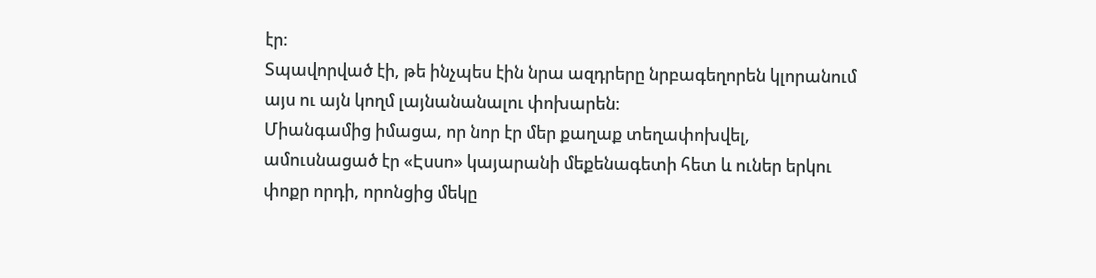էր։
Տպավորված էի, թե ինչպես էին նրա ազդրերը նրբագեղորեն կլորանում այս ու այն կողմ լայնանանալու փոխարեն։
Միանգամից իմացա, որ նոր էր մեր քաղաք տեղափոխվել, ամուսնացած էր «Էսսո» կայարանի մեքենագետի հետ և ուներ երկու փոքր որդի, որոնցից մեկը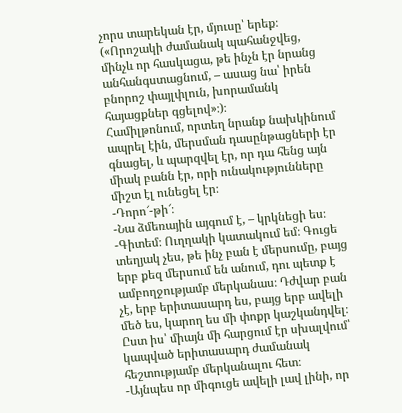չորս տարեկան էր, մյուսը՝ երեք։ («Որոշակի ժամանակ պահանջվեց, մինչև որ հասկացա, թե ինչն էր նրանց անհանգստացնում, – ասաց նա՝ իրեն բնորոշ փայլփլուն, խորամանկ հայացքներ գցելով»։)։
Համիլթոնում, որտեղ նրանք նախկինում ապրել էին, մերսման դասընթացների էր գնացել, և պարզվել էր, որ դա հենց այն միակ բանն էր, որի ունակությունները միշտ էլ ունեցել էր։
-Դորո՜-թի՜։
-Նա ձմեռային այգում է, – կրկնեցի ես։
-Գիտեմ։ Ուղղակի կատակում եմ։ Գուցե տեղյակ չես, թե ինչ բան է մերսումը, բայց երբ քեզ մերսում են անում, դու պետք է ամբողջությամբ մերկանաս։ Դժվար բան չէ, երբ երիտասարդ ես, բայց երբ ավելի մեծ ես, կարող ես մի փոքր կաշկանդվել։
Ըստ իս՝ միայն մի հարցում էր սխալվում՝ կապված երիտասարդ ժամանակ հեշտությամբ մերկանալու հետ։
-Այնպես որ միգուցե ավելի լավ լինի, որ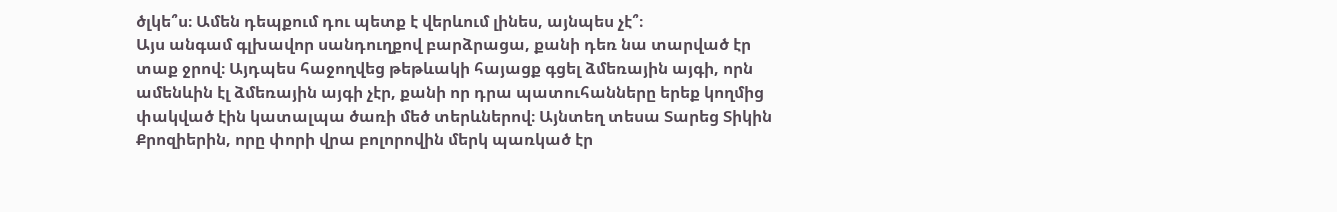ծլկե՞ս։ Ամեն դեպքում դու պետք է վերևում լինես, այնպես չէ՞։
Այս անգամ գլխավոր սանդուղքով բարձրացա, քանի դեռ նա տարված էր տաք ջրով։ Այդպես հաջողվեց թեթևակի հայացք գցել ձմեռային այգի, որն ամենևին էլ ձմեռային այգի չէր, քանի որ դրա պատուհանները երեք կողմից փակված էին կատալպա ծառի մեծ տերևներով։ Այնտեղ տեսա Տարեց Տիկին Քրոզիերին, որը փորի վրա բոլորովին մերկ պառկած էր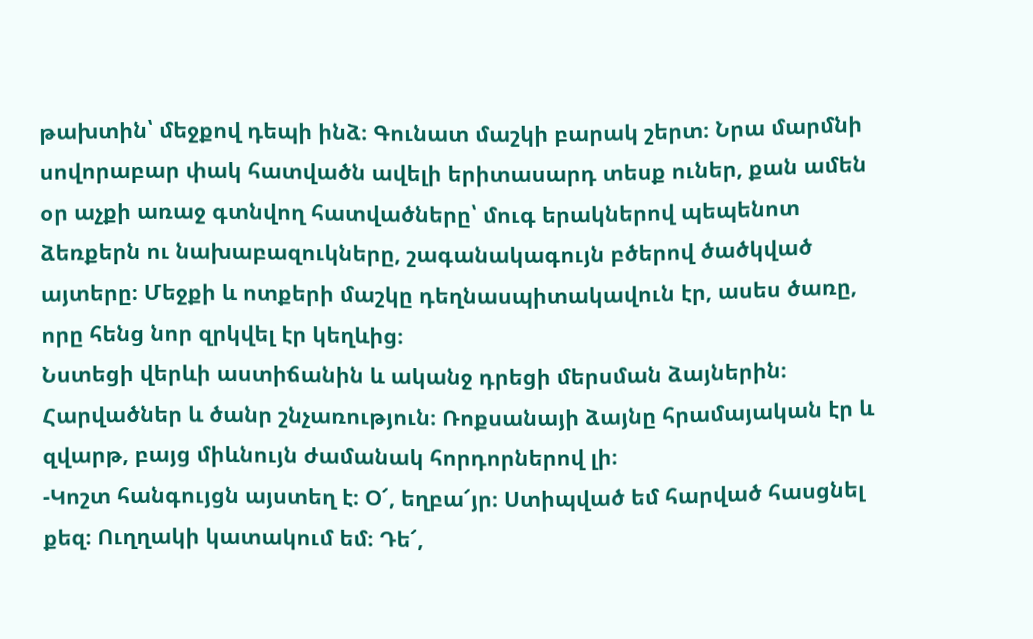թախտին՝ մեջքով դեպի ինձ։ Գունատ մաշկի բարակ շերտ։ Նրա մարմնի սովորաբար փակ հատվածն ավելի երիտասարդ տեսք ուներ, քան ամեն օր աչքի առաջ գտնվող հատվածները՝ մուգ երակներով պեպենոտ ձեռքերն ու նախաբազուկները, շագանակագույն բծերով ծածկված այտերը։ Մեջքի և ոտքերի մաշկը դեղնասպիտակավուն էր, ասես ծառը, որը հենց նոր զրկվել էր կեղևից։
Նստեցի վերևի աստիճանին և ականջ դրեցի մերսման ձայներին։ Հարվածներ և ծանր շնչառություն։ Ռոքսանայի ձայնը հրամայական էր և զվարթ, բայց միևնույն ժամանակ հորդորներով լի։
-Կոշտ հանգույցն այստեղ է։ Օ՜, եղբա՜յր։ Ստիպված եմ հարված հասցնել քեզ։ Ուղղակի կատակում եմ։ Դե՜,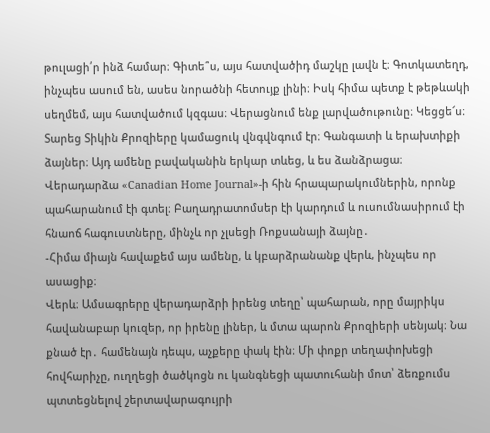թուլացի՛ր ինձ համար։ Գիտե՞ս, այս հատվածիդ մաշկը լավն է։ Գոտկատեղդ, ինչպես ասում են, ասես նորածնի հետույք լինի։ Իսկ հիմա պետք է թեթևակի սեղմեմ, այս հատվածում կզգաս։ Վերացնում ենք լարվածութունը։ Կեցցե՜ս։
Տարեց Տիկին Քրոզիերը կամացուկ վնգվնգում էր։ Գանգատի և երախտիքի ձայներ։ Այդ ամենը բավականին երկար տևեց, և ես ձանձրացա։ Վերադարձա «Canadian Home Journal»-ի հին հրապարակումներին, որոնք պահարանում էի գտել։ Բաղադրատոմսեր էի կարդում և ուսումնասիրում էի հնաոճ հագուստները, մինչև որ չլսեցի Ռոքսանայի ձայնը․
-Հիմա միայն հավաքեմ այս ամենը, և կբարձրանանք վերև, ինչպես որ ասացիք։
Վերև։ Ամսագրերը վերադարձրի իրենց տեղը՝ պահարան, որը մայրիկս հավանաբար կուզեր, որ իրենը լիներ, և մտա պարոն Քրոզիերի սենյակ։ Նա քնած էր․ համենայն դեպս, աչքերը փակ էին։ Մի փոքր տեղափոխեցի հովհարիչը, ուղղեցի ծածկոցն ու կանգնեցի պատուհանի մոտ՝ ձեռքումս պտտեցնելով շերտավարագույրի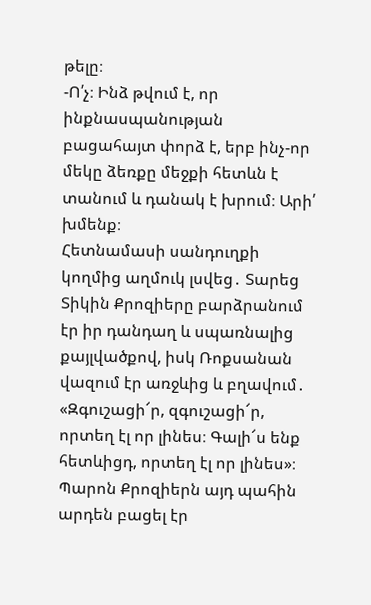թելը։
-Ո՛չ։ Ինձ թվում է, որ ինքնասպանության բացահայտ փորձ է, երբ ինչ-որ մեկը ձեռքը մեջքի հետևն է տանում և դանակ է խրում։ Արի՛ խմենք։
Հետնամասի սանդուղքի կողմից աղմուկ լսվեց․ Տարեց Տիկին Քրոզիերը բարձրանում էր իր դանդաղ և սպառնալից քայլվածքով, իսկ Ռոքսանան վազում էր առջևից և բղավում․ «Զգուշացի՜ր, զգուշացի՜ր, որտեղ էլ որ լինես։ Գալի՜ս ենք հետևիցդ, որտեղ էլ որ լինես»։
Պարոն Քրոզիերն այդ պահին արդեն բացել էր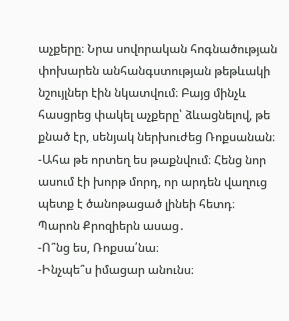աչքերը։ Նրա սովորական հոգնածության փոխարեն անհանգստության թեթևակի նշույլներ էին նկատվում։ Բայց մինչև հասցրեց փակել աչքերը՝ ձևացնելով, թե քնած էր, սենյակ ներխուժեց Ռոքսանան։
-Ահա թե որտեղ ես թաքնվում։ Հենց նոր ասում էի խորթ մորդ, որ արդեն վաղուց պետք է ծանոթացած լինեի հետդ։
Պարոն Քրոզիերն ասաց․
-Ո՞նց ես, Ռոքսա՛նա։
-Ինչպե՞ս իմացար անունս։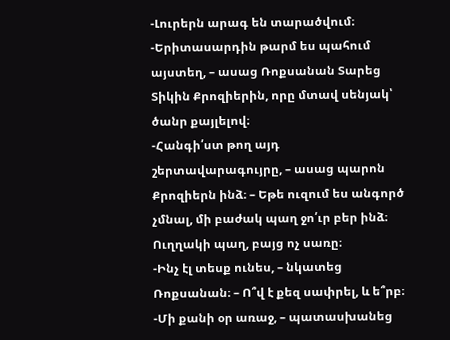-Լուրերն արագ են տարածվում։
-Երիտասարդին թարմ ես պահում այստեղ, – ասաց Ռոքսանան Տարեց Տիկին Քրոզիերին, որը մտավ սենյակ՝ ծանր քայլելով։
-Հանգի՛ստ թող այդ շերտավարագույրը, – ասաց պարոն Քրոզիերն ինձ։ – Եթե ուզում ես անգործ չմնալ, մի բաժակ պաղ ջո՛ւր բեր ինձ։ Ուղղակի պաղ, բայց ոչ սառը։
-Ինչ էլ տեսք ունես, – նկատեց Ռոքսանան։ – Ո՞վ է քեզ սափրել, և ե՞րբ։
-Մի քանի օր առաջ, – պատասխանեց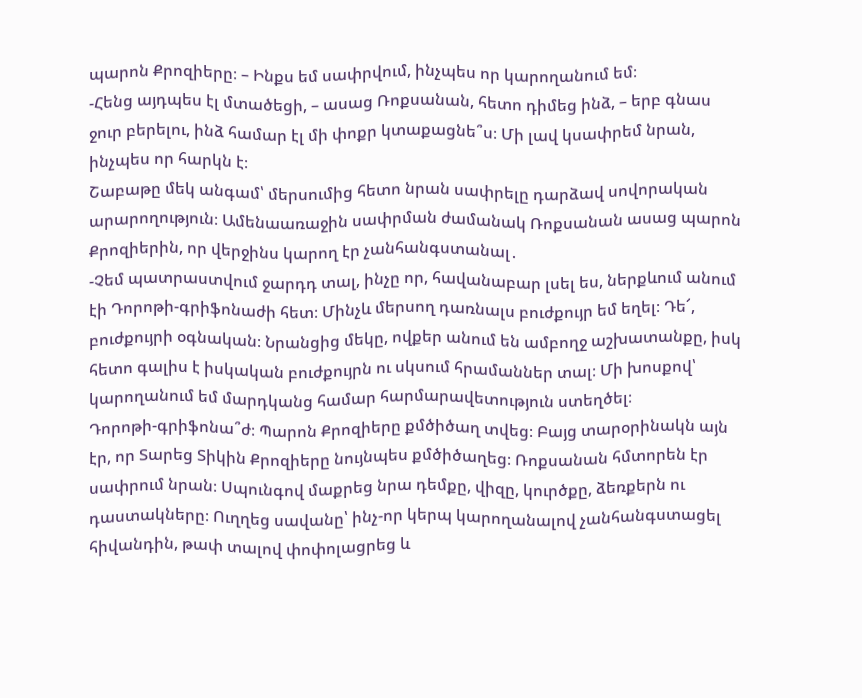պարոն Քրոզիերը։ – Ինքս եմ սափրվում, ինչպես որ կարողանում եմ։
-Հենց այդպես էլ մտածեցի, – ասաց Ռոքսանան, հետո դիմեց ինձ, – երբ գնաս ջուր բերելու, ինձ համար էլ մի փոքր կտաքացնե՞ս։ Մի լավ կսափրեմ նրան, ինչպես որ հարկն է։
Շաբաթը մեկ անգամ՝ մերսումից հետո նրան սափրելը դարձավ սովորական արարողություն։ Ամենաառաջին սափրման ժամանակ Ռոքսանան ասաց պարոն Քրոզիերին, որ վերջինս կարող էր չանհանգստանալ․
-Չեմ պատրաստվում ջարդդ տալ, ինչը որ, հավանաբար լսել ես, ներքևում անում էի Դորոթի-գրիֆոնաժի հետ։ Մինչև մերսող դառնալս բուժքույր եմ եղել։ Դե՜, բուժքույրի օգնական։ Նրանցից մեկը, ովքեր անում են ամբողջ աշխատանքը, իսկ հետո գալիս է իսկական բուժքույրն ու սկսում հրամաններ տալ։ Մի խոսքով՝ կարողանում եմ մարդկանց համար հարմարավետություն ստեղծել։
Դորոթի-գրիֆոնա՞ժ։ Պարոն Քրոզիերը քմծիծաղ տվեց։ Բայց տարօրինակն այն էր, որ Տարեց Տիկին Քրոզիերը նույնպես քմծիծաղեց։ Ռոքսանան հմտորեն էր սափրում նրան։ Սպունգով մաքրեց նրա դեմքը, վիզը, կուրծքը, ձեռքերն ու դաստակները։ Ուղղեց սավանը՝ ինչ-որ կերպ կարողանալով չանհանգստացել հիվանդին, թափ տալով փոփոլացրեց և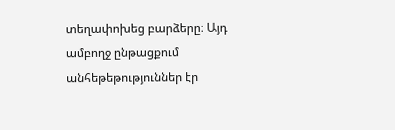տեղափոխեց բարձերը։ Այդ ամբողջ ընթացքում անհեթեթություններ էր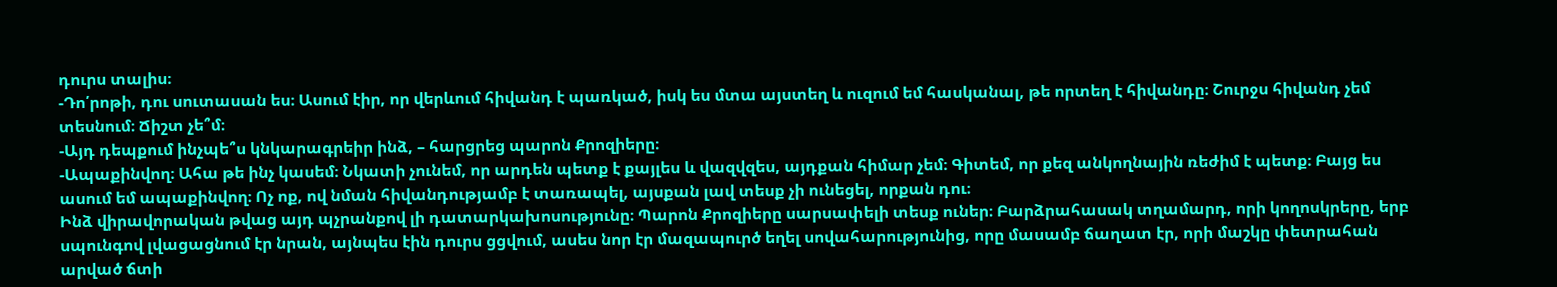դուրս տալիս։
-Դո՛րոթի, դու սուտասան ես։ Ասում էիր, որ վերևում հիվանդ է պառկած, իսկ ես մտա այստեղ և ուզում եմ հասկանալ, թե որտեղ է հիվանդը։ Շուրջս հիվանդ չեմ տեսնում։ Ճիշտ չե՞մ։
-Այդ դեպքում ինչպե՞ս կնկարագրեիր ինձ, – հարցրեց պարոն Քրոզիերը։
-Ապաքինվող։ Ահա թե ինչ կասեմ։ Նկատի չունեմ, որ արդեն պետք է քայլես և վազվզես, այդքան հիմար չեմ։ Գիտեմ, որ քեզ անկողնային ռեժիմ է պետք։ Բայց ես ասում եմ ապաքինվող։ Ոչ ոք, ով նման հիվանդությամբ է տառապել, այսքան լավ տեսք չի ունեցել, որքան դու։
Ինձ վիրավորական թվաց այդ պչրանքով լի դատարկախոսությունը։ Պարոն Քրոզիերը սարսափելի տեսք ուներ։ Բարձրահասակ տղամարդ, որի կողոսկրերը, երբ սպունգով լվացացնում էր նրան, այնպես էին դուրս ցցվում, ասես նոր էր մազապուրծ եղել սովահարությունից, որը մասամբ ճաղատ էր, որի մաշկը փետրահան արված ճտի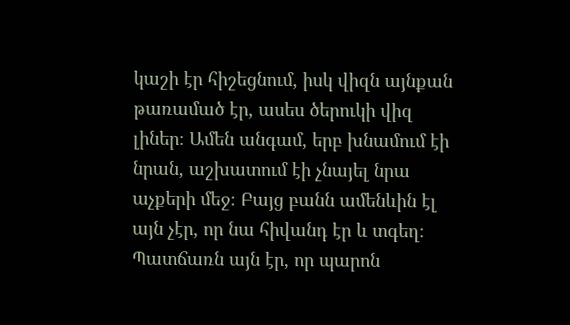կաշի էր հիշեցնում, իսկ վիզն այնքան թառամած էր, ասես ծերուկի վիզ լիներ։ Ամեն անգամ, երբ խնամում էի նրան, աշխատում էի չնայել նրա աչքերի մեջ։ Բայց բանն ամենևին էլ այն չէր, որ նա հիվանդ էր և տգեղ։ Պատճառն այն էր, որ պարոն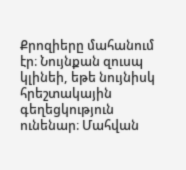Քրոզիերը մահանում էր։ Նույնքան զուսպ կլինեի, եթե նույնիսկ հրեշտակային գեղեցկություն ունենար։ Մահվան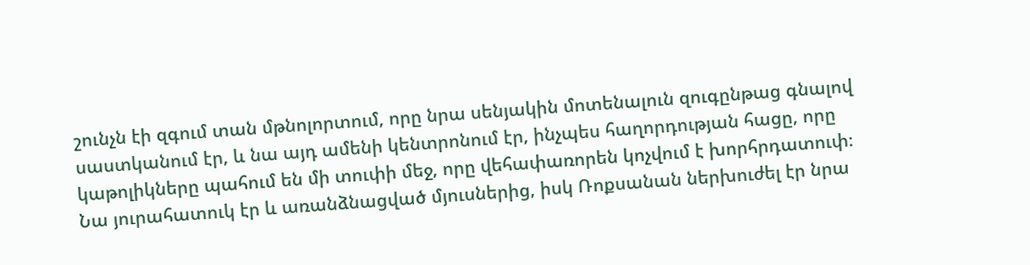շունչն էի զգում տան մթնոլորտում, որը նրա սենյակին մոտենալուն զուգընթաց գնալով սաստկանում էր, և նա այդ ամենի կենտրոնում էր, ինչպես հաղորդության հացը, որը կաթոլիկները պահում են մի տուփի մեջ, որը վեհափառորեն կոչվում է խորհրդատուփ։ Նա յուրահատուկ էր և առանձնացված մյուսներից, իսկ Ռոքսանան ներխուժել էր նրա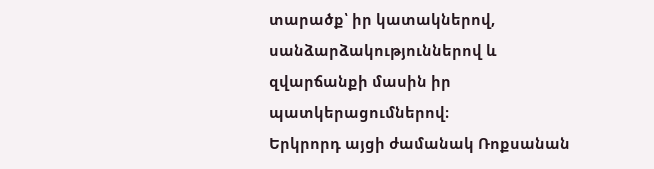տարածք՝ իր կատակներով, սանձարձակություններով և զվարճանքի մասին իր պատկերացումներով։
Երկրորդ այցի ժամանակ Ռոքսանան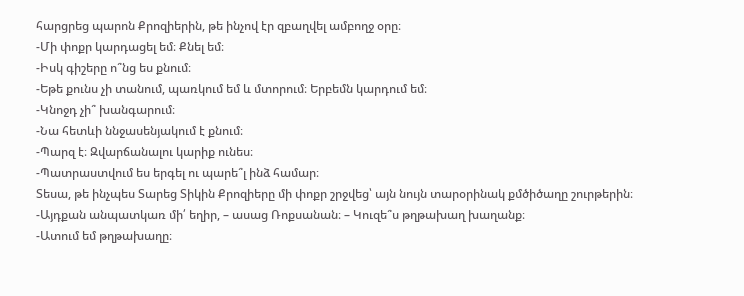հարցրեց պարոն Քրոզիերին, թե ինչով էր զբաղվել ամբողջ օրը։
-Մի փոքր կարդացել եմ։ Քնել եմ։
-Իսկ գիշերը ո՞նց ես քնում։
-Եթե քունս չի տանում, պառկում եմ և մտորում։ Երբեմն կարդում եմ։
-Կնոջդ չի՞ խանգարում։
-Նա հետևի ննջասենյակում է քնում։
-Պարզ է։ Զվարճանալու կարիք ունես։
-Պատրաստվում ես երգել ու պարե՞լ ինձ համար։
Տեսա, թե ինչպես Տարեց Տիկին Քրոզիերը մի փոքր շրջվեց՝ այն նույն տարօրինակ քմծիծաղը շուրթերին։
-Այդքան անպատկառ մի՛ եղիր, – ասաց Ռոքսանան։ – Կուզե՞ս թղթախաղ խաղանք։
-Ատում եմ թղթախաղը։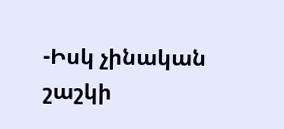-Իսկ չինական շաշկի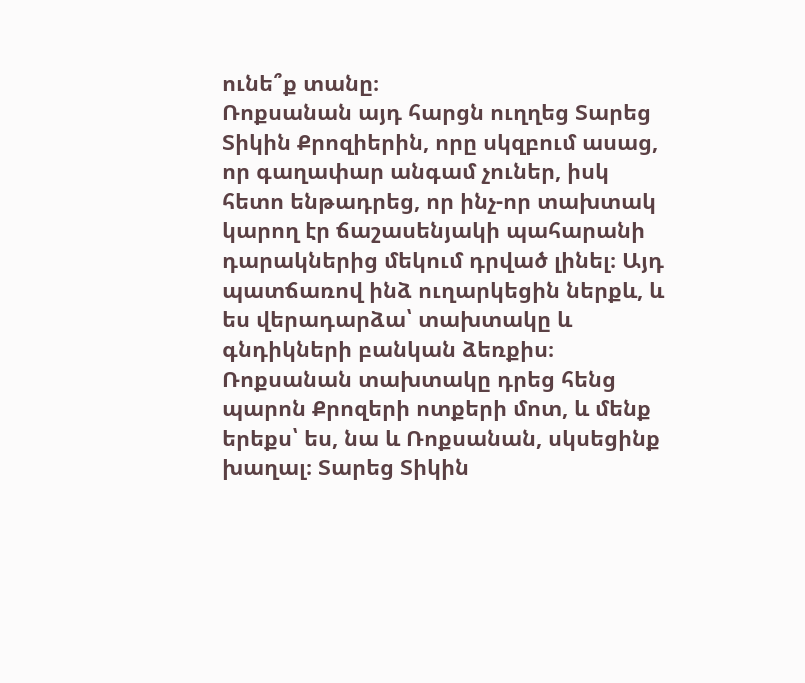ունե՞ք տանը։
Ռոքսանան այդ հարցն ուղղեց Տարեց Տիկին Քրոզիերին, որը սկզբում ասաց, որ գաղափար անգամ չուներ, իսկ հետո ենթադրեց, որ ինչ-որ տախտակ կարող էր ճաշասենյակի պահարանի դարակներից մեկում դրված լինել։ Այդ պատճառով ինձ ուղարկեցին ներքև, և ես վերադարձա՝ տախտակը և գնդիկների բանկան ձեռքիս։
Ռոքսանան տախտակը դրեց հենց պարոն Քրոզերի ոտքերի մոտ, և մենք երեքս՝ ես, նա և Ռոքսանան, սկսեցինք խաղալ։ Տարեց Տիկին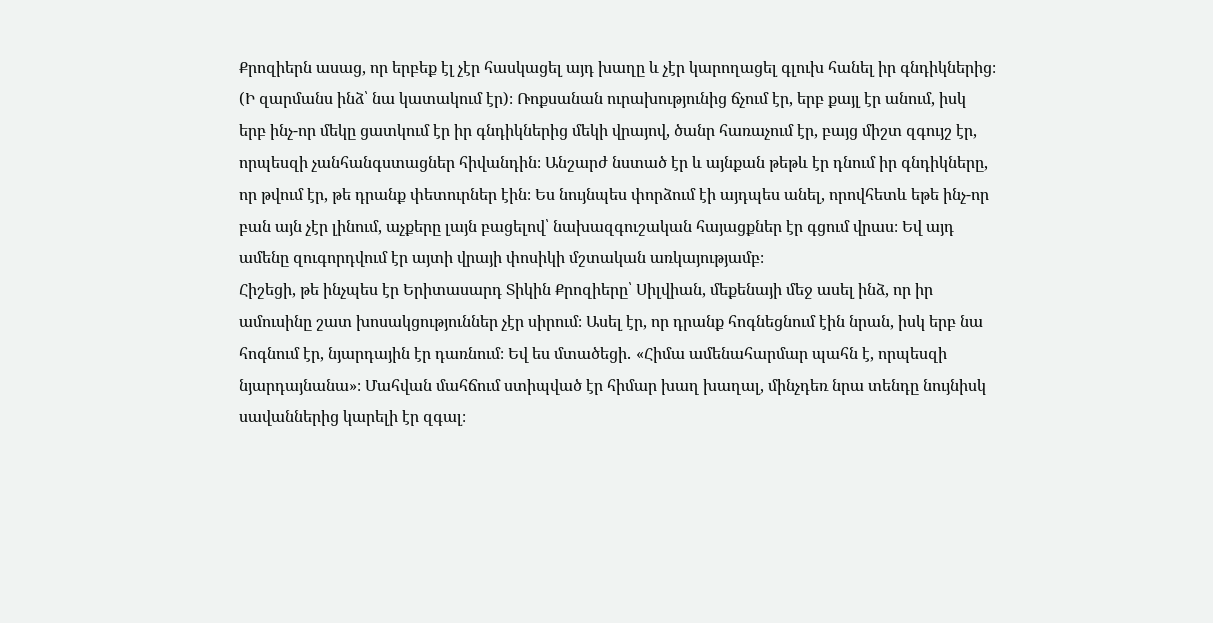Քրոզիերն ասաց, որ երբեք էլ չէր հասկացել այդ խաղը և չէր կարողացել գլուխ հանել իր գնդիկներից։ (Ի զարմանս ինձ՝ նա կատակում էր)։ Ռոքսանան ուրախությունից ճչում էր, երբ քայլ էր անում, իսկ երբ ինչ-որ մեկը ցատկում էր իր գնդիկներից մեկի վրայով, ծանր հառաչում էր, բայց միշտ զգույշ էր, որպեսզի չանհանգստացներ հիվանդին։ Անշարժ նստած էր և այնքան թեթև էր դնում իր գնդիկները, որ թվում էր, թե դրանք փետուրներ էին։ Ես նույնպես փորձում էի այդպես անել, որովհետև եթե ինչ-որ բան այն չէր լինում, աչքերը լայն բացելով՝ նախազգուշական հայացքներ էր գցում վրաս։ Եվ այդ ամենը զուգորդվում էր այտի վրայի փոսիկի մշտական առկայությամբ։
Հիշեցի, թե ինչպես էր Երիտասարդ Տիկին Քրոզիերը՝ Սիլվիան, մեքենայի մեջ ասել ինձ, որ իր ամուսինը շատ խոսակցություններ չէր սիրում։ Ասել էր, որ դրանք հոգնեցնում էին նրան, իսկ երբ նա հոգնում էր, նյարդային էր դառնում։ Եվ ես մտածեցի․ «Հիմա ամենահարմար պահն է, որպեսզի նյարդայնանա»։ Մահվան մահճում ստիպված էր հիմար խաղ խաղալ, մինչդեռ նրա տենդը նույնիսկ սավաններից կարելի էր զգալ։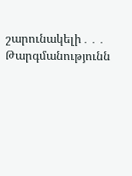շարունակելի․․․
Թարգմանությունն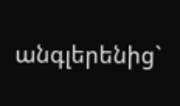անգլերենից`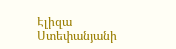Էլիզա Ստեփանյանի